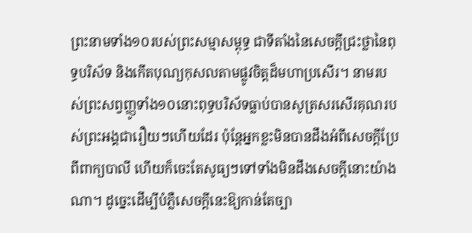ព្រះនាមទាំង១០របស់ព្រះសម្មាសម្ពុទ្ធ ជាទីតាំងនៃសេចក្ដីជ្រះថ្លានៃពុទ្ធបរិស័ទ និងកើតបុណ្យកុសលតាមផ្លូវចិត្តដ៏មហាប្រសើរ។ នាមរបស់ព្រះសព្វញ្ញូទាំង១០នោះពុទ្ធបរិស័ទធ្លាប់បានសូត្រសរសើរគុណរបស់ព្រះអង្គជារឿយៗហើយដែរ ប៉ុន្តែអ្នកខ្លះមិនបានដឹងអំពីសេចក្ដីប្រែពីពាក្យបាលី ហើយក៏ចេះតែសូធ្យៗទៅទាំងមិនដឹងសេចក្ដីនោះយ៉ាងណា។ ដូច្នេះដើម្បីបំភ្លឺសេចក្តីនេះឱ្យកាន់តែច្បា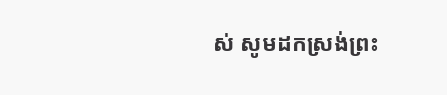ស់ សូមដកស្រង់ព្រះ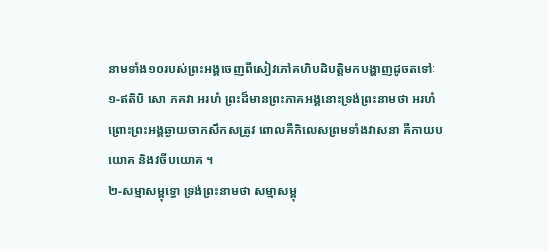នាមទាំង១០របស់ព្រះអង្គចេញពីសៀវភៅគហិបដិបត្តិមកបង្ហាញដូចតទៅៈ
១-ឥតិបិ សោ ភគវា អរហំ ព្រះដ៏មានព្រះភាគអង្គនោះទ្រង់ព្រះនាមថា អរហំ ព្រោះព្រះអង្គឆ្ងាយចាកសឹកសត្រូវ ពោលគឺកិលេសព្រមទាំងវាសនា គឺកាយបយោគ និងវចីបយោគ ។
២-សម្មាសម្ពុទ្ធោ ទ្រង់ព្រះនាមថា សម្មាសម្ពុ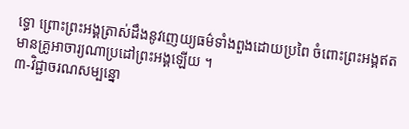ទ្ធោ ព្រោះព្រះអង្គត្រាស់ដឹងនូវញេយ្យធម៌ទាំងពួងដោយប្រពៃ ចំពោះព្រះអង្គឥតមានគ្រូអាចារ្យណាប្រដៅព្រះអង្គឡើយ ។
៣-វិជ្ជាចរណសម្បន្នោ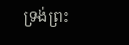ទ្រង់ព្រះ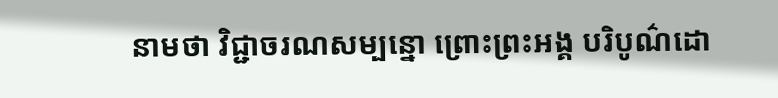នាមថា វិជ្ជាចរណសម្បន្នោ ព្រោះព្រះអង្គ បរិបូណ៌ដោ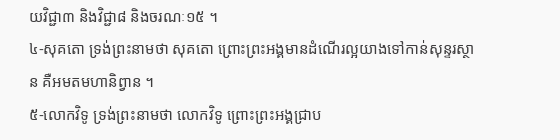យវិជ្ជា៣ និងវិជ្ជា៨ និងចរណៈ១៥ ។
៤-សុគតោ ទ្រង់ព្រះនាមថា សុគតោ ព្រោះព្រះអង្គមានដំណើរល្អយាងទៅកាន់សុន្ទរស្ថាន គឺអមតមហានិព្វាន ។
៥-លោកវិទូ ទ្រង់ព្រះនាមថា លោកវិទូ ព្រោះព្រះអង្គជ្រាប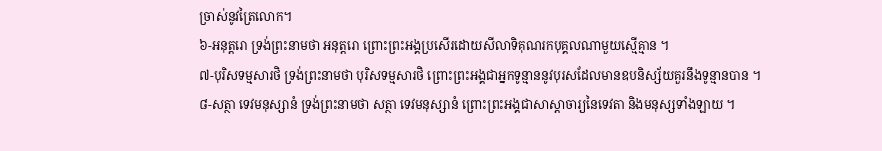ច្រាស់នូវត្រៃលោក។
៦-អនុត្តរោ ទ្រង់ព្រះនាមថា អនុត្តរោ ព្រោះព្រះអង្គប្រសើរដោយសីលាទិគុណរកបុគ្គលណាមួយស្មើគ្មាន ។
៧-បុរិសទម្មសារថិ ទ្រង់ព្រះនាមថា បុរិសទម្មសារថិ ព្រោះព្រះអង្គជាអ្នកទូន្មាននូវបុរសដែលមានឧបនិស្ស័យគួរនឹងទូន្មានបាន ។
៨-សត្ថា ទេវមនុស្សានំ ទ្រង់ព្រះនាមថា សត្ថា ទេវមនុស្សានំ ព្រោះព្រះអង្គជាសាស្ដាចារ្យនៃទេវតា និងមនុស្សទាំងឡាយ ។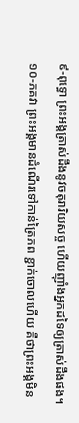៩-ពុទ្ធោ ព្រះអង្គត្រាស់ដឹងនូវចតុរារិយសច្ច ហើយញ៉ាំងអ្នកដទៃឲ្យត្រាស់ដឹងផង។
១០-ភគវា ព្រះអង្គមានដំណើរទៅកាន់ត្រៃភព ខ្ជាក់ចោលហើយ គឺថាព្រះអង្គមិន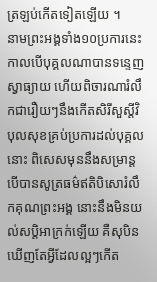ត្រឡប់កើតទៀតឡើយ ។
នាមព្រះអង្គទាំង១០ប្រការនេះកាលបើបុគ្គលណាបានទន្ទេញ ស្វាធ្យាយ ហើយពិចារណារំលឹកជារឿយៗនឹងកើតសិរីសួស្តីវិបុលសុខគ្រប់ប្រការដល់បុគ្គលនោះ ពិសេសមុននឹងសម្រាន្តបើបានសូត្រធម៌ឥតិបិសោរំលឹកគុណព្រះអង្គ នោះនឹងមិនយល់សប្តិអាក្រក់ឡើយ គឺសុបិនឃើញតែអ្វីដែលល្អៗកើត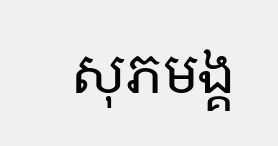សុភមង្គ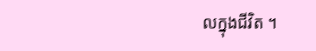លក្នុងជីវិត ។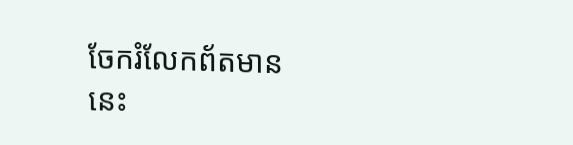ចែករំលែកព័តមាននេះ